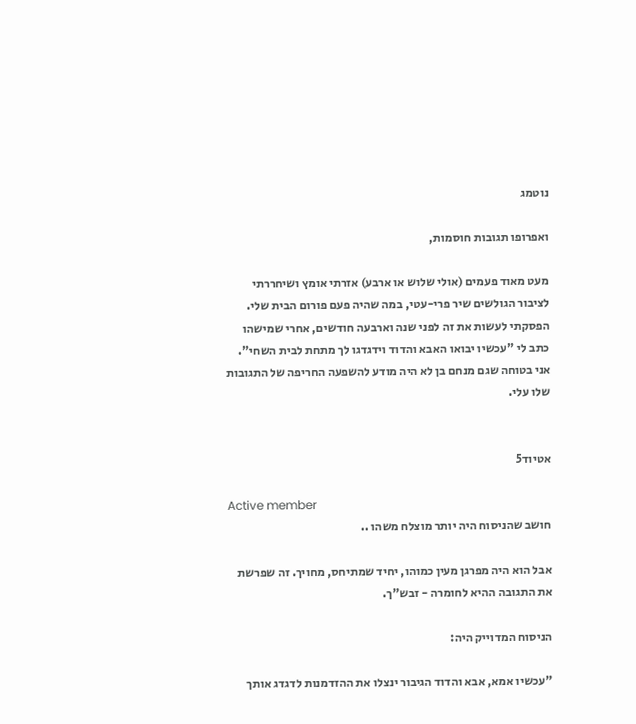נוטמג

ואפרופו תגובות חוסמות,

מעט מאוד פעמים (אולי שלוש או ארבע) אזרתי אומץ ושיחררתי לציבור הגולשים שיר פרי-עטי, במה שהיה פעם פורום הבית שלי. הפסקתי לעשות את זה לפני שנה וארבעה חודשים, אחרי שמישהו כתב לי "עכשיו יבואו האבא והדוד וידגדגו לך מתחת לבית השחי". אני בטוחה שגם מנחם בן לא היה מודע להשפעה החריפה של התגובות שלו עלי.


אטיוד5

Active member
חושב שהניסוח היה יותר מוצלח משהו ..

אבל הוא היה מפרגן מעין כמוהו, יחיד שמתיחס, מחויך. זה שפרשת את התגובה ההיא לחומרה - זבש"ך.

הניסוח המדוייק היה:

"עכשיו אמא, אבא והדוד הגיבור ינצלו את ההזדמנות לדגדג אותך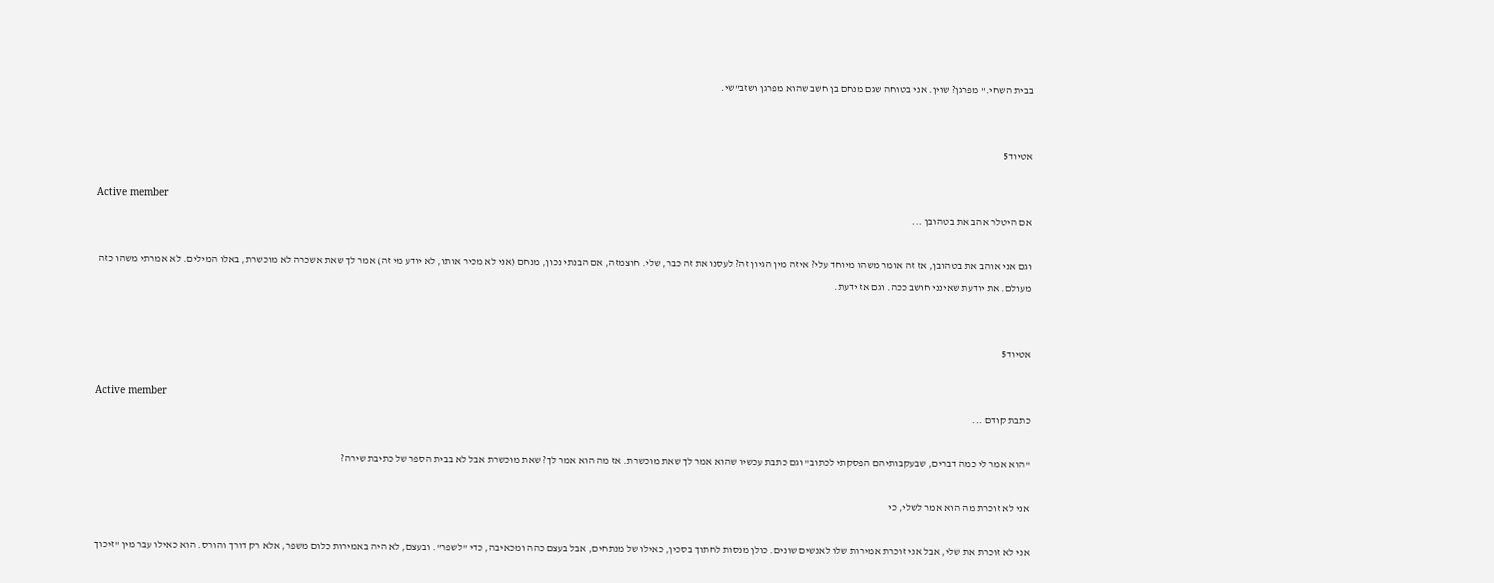בבית השחי." מפרגן? שוין. אני בטוחה שגם מנחם בן חשב שהוא מפרגן ושזב"שי.


אטיוד5

Active member
אם היטלר אהב את בטהובן ...

וגם אני אוהב את בטהובן, אז זה אומר משהו מיוחד עלי? איזה מין הגיון זה? לעסנו את זה כבר, שלי. חוצמזה, אם הבנתי נכון, מנחם (אני לא מכיר אותו, לא יודע מי זה) אמר לך שאת אשכרה לא מוכשרת, באלו המילים. לא אמרתי משהו כזה מעולם. את יודעת שאינני חושב ככה. וגם אז ידעת.


אטיוד5

Active member
כתבת קודם ...

"הוא אמר לי כמה דברים, שבעקבותיהם הפסקתי לכתוב" וגם כתבת עכשיו שהוא אמר לך שאת מוכשרת. אז מה הוא אמר לך? שאת מוכשרת אבל לא בבית הספר של כתיבת שירה?

אני לא זוכרת מה הוא אמר לשלי, כי

אני לא זוכרת את שלי, אבל אני זוכרת אמירות שלו לאנשים שונים. כולן מנסות לחתוך בסכין, כאילו של מנתחים, אבל בעצם כהה ומכאיבה, כדי "לשפר". ובעצם, לא היה באמירות כלום משפר, אלא רק דורך והורס. הוא כאילו עבר מין "זיכוך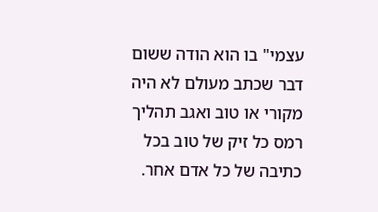עצמי" בו הוא הודה ששום דבר שכתב מעולם לא היה מקורי או טוב ואגב תהליך רמס כל זיק של טוב בכל כתיבה של כל אדם אחר.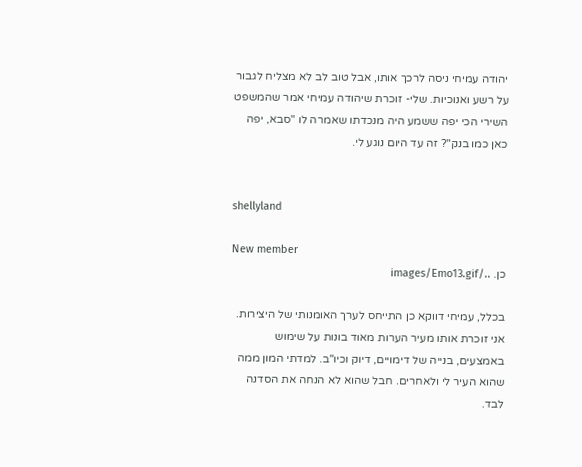יהודה עמיחי ניסה לרכך אותו, אבל טוב לב לא מצליח לגבור על רשע ואנוכיות. שלי- זוכרת שיהודה עמיחי אמר שהמשפט השירי הכי יפה ששמע היה מנכדתו שאמרה לו "סבא, יפה כאן כמו בנק"? זה עד היום נוגע לי.


shellyland

New member
כן. ../images/Emo13.gif

בכלל, עמיחי דווקא כן התייחס לערך האומנותי של היצירות. אני זוכרת אותו מעיר הערות מאוד בונות על שימוש באמצעים, בנייה של דימויים, דיוק וכיו"ב. למדתי המון ממה שהוא העיר לי ולאחרים. חבל שהוא לא הנחה את הסדנה לבד.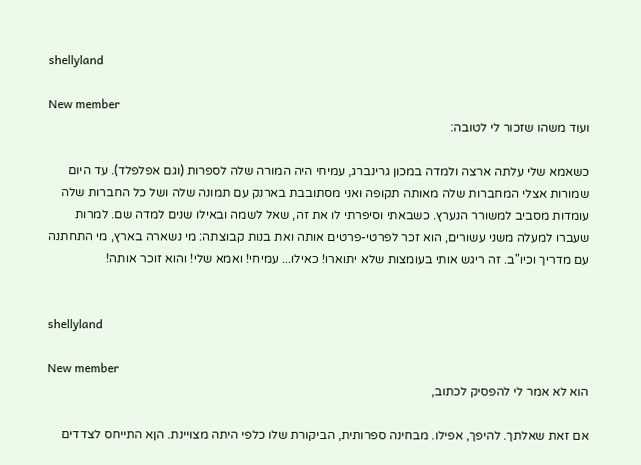shellyland

New member
ועוד משהו שזכור לי לטובה:

כשאמא שלי עלתה ארצה ולמדה במכון גרינברג, עמיחי היה המורה שלה לספרות (וגם אפלפלד). עד היום שמורות אצלי המחברות שלה מאותה תקופה ואני מסתובבת בארנק עם תמונה שלה ושל כל החברות שלה עומדות מסביב למשורר הנערץ. כשבאתי וסיפרתי לו את זה, שאל לשמה ובאילו שנים למדה שם. למרות שעברו למעלה משני עשורים, הוא זכר לפרטי-פרטים אותה ואת בנות קבוצתה: מי נשארה בארץ, מי התחתנה עם מדריך וכיו"ב. זה ריגש אותי בעומצות שלא יתוארו! כאילו... עמיחי! ואמא שלי! והוא זוכר אותה!


shellyland

New member
הוא לא אמר לי להפסיק לכתוב,

אם זאת שאלתך. להיפך, אפילו. מבחינה ספרותית, הביקורת שלו כלפי היתה מצויינת. הןא התייחס לצדדים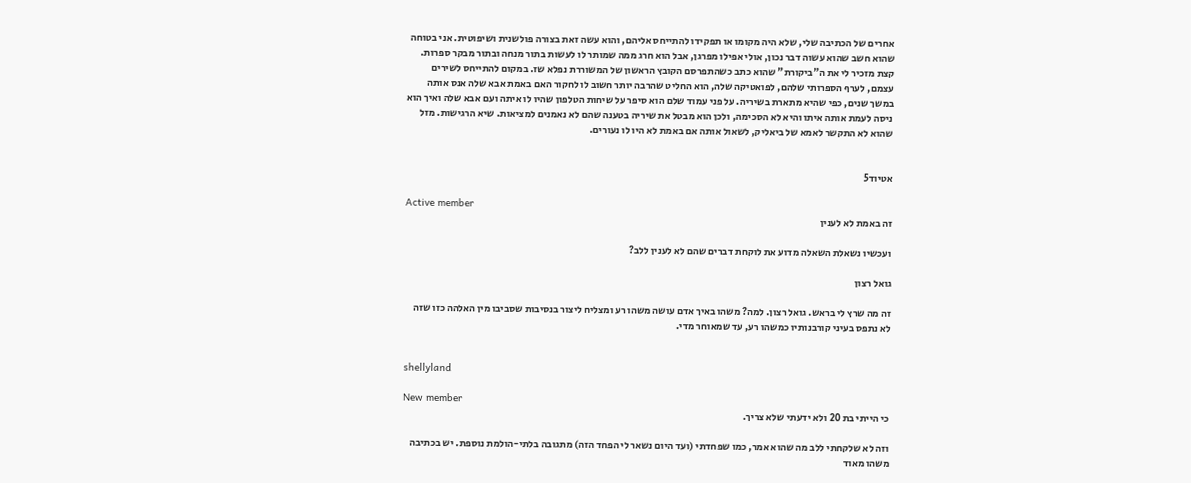אחרים של הכתיבה שלי, שלא היה מקומו או תפקידו להתייחס אליהם, והוא עשה זאת בצורה פולשנית ושיפוטית. אני בטוחה שהוא חשב שהוא עשוה דבר נכון, אולי אפילו מפרגן, אבל הוא חרג ממה שמותר לו לעשות בתור מנחה ובתור מבקר ספרות. קצת מזכיר לי את ה"ביקורת" שהוא כתב כשהתפרסם הקובץ הראשון של המשוררת נפלא שז. במקום להתייחס לשירים עצמם, לערף הספרותי שלהם, לפואטיקה שלה, הוא החליט שהרבה יותר חשוב לו לחקור האם באמת אבא שלה אנס אותה במשך שנים, כפי שהיא מתארת בשיריה. על פני עמוד שלם הוא סיפר על שיחות הטלפון שהיו לו איתה ועם אבא שלה ואיך הוא ניסה לעמת אותה איתו והיא לא הסכימה, ולכן הוא מבטל את שיריה בטענה שהם לא נאמנים למציאות. שיא הרגישות. מזל שהוא לא התקשר לאמא של ביאליק, לשאול אותה אם באמת לא היו לו נעורים.


אטיוד5

Active member
זה באמת לא לענין

ועכשיו נשאלת השאלה מדוע את לוקחת דברים שהם לא לענין ללב?

גואל רצון

זה מה שרץ לי בראש. גואל רצון. למה? משהו באיך אדם עושה משהו רע ומצליח ליצור בנסיבות שסביבו מין האלהה כזו שזה לא נתפס בעיני קורבנותיו כמשהו רע, עד שמאוחר מדי.


shellyland

New member
כי הייתי בת 20 ולא ידעתי שלא צריך.

וזה לא שלקחתי ללב מה שהוא אמר, כמו שפחדתי (ועד היום נשאר לי הפחד הזה) מתגובה בלתי-הולמת נוספת. יש בכתיבה משהו מאוד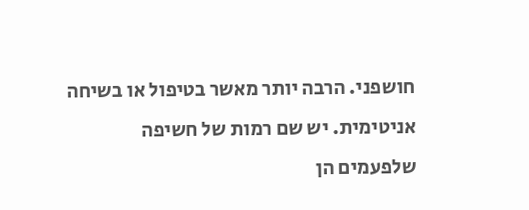חושפני. הרבה יותר מאשר בטיפול או בשיחה אניטימית. יש שם רמות של חשיפה שלפעמים הן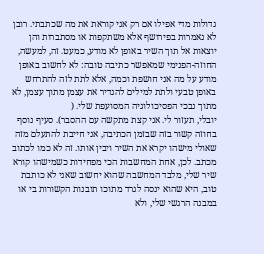גדולות מדי אפילו אם רק אני קוראת את מה שכתבתי. רובן לא נאמרות בפירושף אלא משתקפות או מסתברות והן יוצאות אל תוך השיר באופן לא מודע, כמעט. זה, למעשה, החוזה-הפנימי שמאפשר כתיבה טובה: לא לחשוב באופן מודע על מה אני חושפת וכמה, אלא לתת לזה להתרחש באופן טבעי ולתת למילים להגדיר את עצמן מתוך עצמן, לא מתוך נבכי הפסיכולוגיה המסועפת שלי. (
יובלי, תעזור לי. אני קצת מתקשה עם ההסבר). סעיף נוסף בחוזה קשור בזה שבזמן הכתיבה, אני חייבת להתעלם מזה שאולי מישהו יקרא את השיר ויבין אותו. זה לא כמו לכתוב מכתב. לכן, אחת המחשבות הכי מפחידות כשמישהו קורא שיר שלי, מלבד המחשבה שהוא יחשוב שאני לא כותבת טוב, היא שהוא ינסה לגרד מתוכו תובנות הקשורות בי או במבנה הרגשי שלי, ולא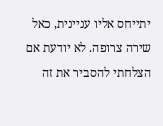יתייחס אליו עניינית, כאל שירה צרופה. לא יודעת אם הצלחתי להסביר את זה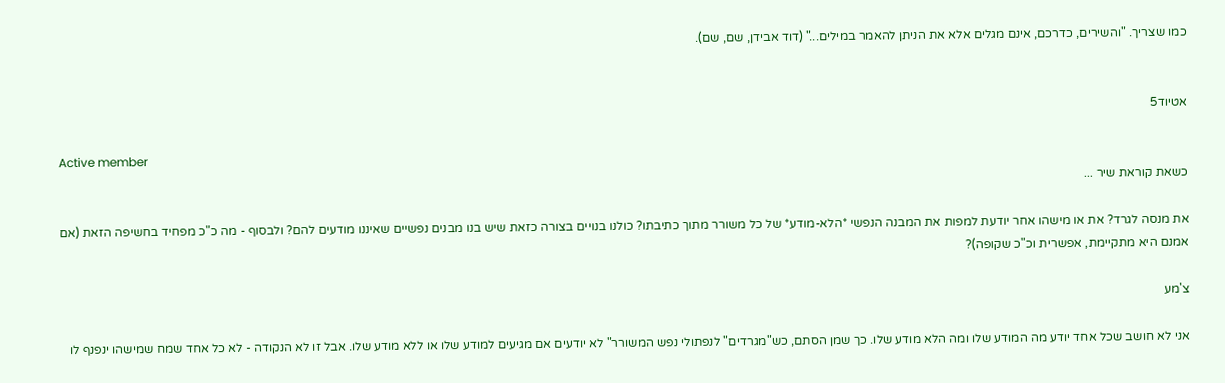כמו שצריך. "והשירים, כדרכם, אינם מגלים אלא את הניתן להאמר במילים..." (דוד אבידן, שם, שם).


אטיוד5

Active member
כשאת קוראת שיר ...

את מנסה לגרד? את או מישהו אחר יודעת למפות את המבנה הנפשי *הלא-מודע* של כל משורר מתוך כתיבתו? כולנו בנויים בצורה כזאת שיש בנו מבנים נפשיים שאיננו מודעים להם? ולבסוף - מה כ"כ מפחיד בחשיפה הזאת (אם אמנם היא מתקיימת, אפשרית וכ"כ שקופה)?

צ'מע

אני לא חושב שכל אחד יודע מה המודע שלו ומה הלא מודע שלו. כך שמן הסתם, כש"מגרדים" לנפתולי נפש המשורר" לא יודעים אם מגיעים למודע שלו או ללא מודע שלו. אבל זו לא הנקודה - לא כל אחד שמח שמישהו ינפנף לו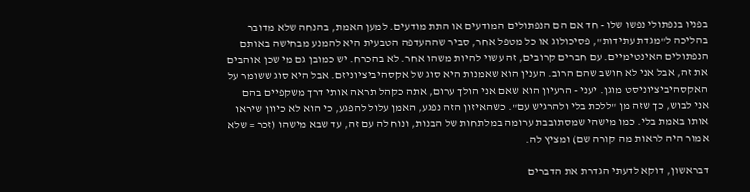בפניו בנפתולי נפשו שלו - חד אם הם הנפתולים המודעים או התת מודעים. למען האמת, בהנחה שלא מדובר בהליכה ל"מגדת עתידות", פסיכולוג או כל מטפל אחר, סביר שההעדפה הטבעית היא להמנע מבחישה באותם הנפתולים האינטימיים. עם חברים קרובים, זה עשוי להיות משהו אחר. לא בהכרח. יש כמובן גם מי שכן אוהבים את זה, אבל אני לא חושב שהם הרוב. הענין הוא שאמנות היא סוג של אקסהיביציוניזם. אבל היא סוג ששומר על האקסהיביציוניסט מוגן. יעני - הרעיון הוא שאם אני הולך ערום, אתה כקהל תראה אותי דרך משקפיים בהם אני לבוש, כך שזה מן "ללכת בלי ולהרגיש עם". כשהאיזון הזה נפגע, האמן עלול להפגע, כי הוא לא כיוון שיראו אותו באמת בלי. כמו מישהי שמסתובבת ערומה במלתחות של הבנות, ונוח לה עם זה, עד שבא מישהו (זכר = שלא אמור היה לראות מה קורה שם) ומציץ לה.

דבראשון, דוקא לדעתי הגדרת את הדברים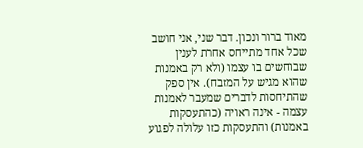מאוד ברור ונכון. דבר שני, אני חושב שכל אחד מתייחס אחרת לענין שבוחשים בו עצמו (ולא רק באמנות שהוא מגיש על המזבח). אין ספק שהתיחסות לדברים שמעבר לאמנות עצמה - אינה ראויה (כהתעסקות באמנות) והתעסקות כזו עלולה לפגוע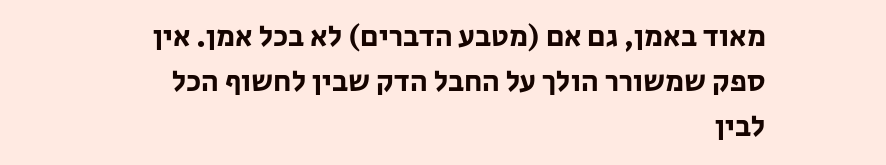מאוד באמן, גם אם (מטבע הדברים) לא בכל אמן. אין ספק שמשורר הולך על החבל הדק שבין לחשוף הכל לבין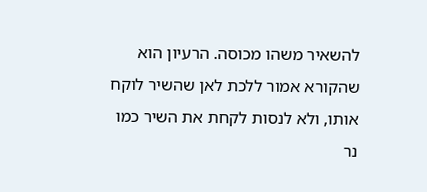להשאיר משהו מכוסה. הרעיון הוא שהקורא אמור ללכת לאן שהשיר לוקח אותו, ולא לנסות לקחת את השיר כמו נר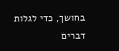בחושך, כדי לגלות דברים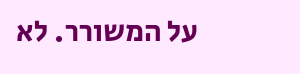על המשורר. לא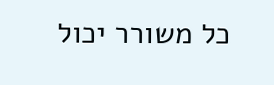כל משורר יכול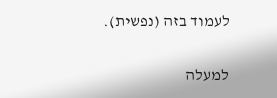לעמוד בזה (נפשית).

למעלה